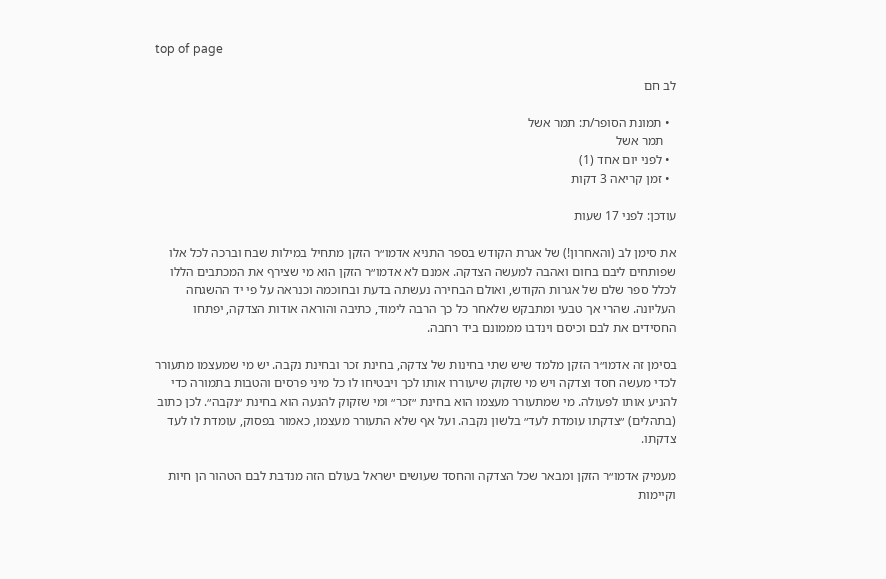top of page

לב חם

  • תמונת הסופר/ת: תמר אשל
    תמר אשל
  • לפני יום אחד (1)
  • זמן קריאה 3 דקות

עודכן: לפני 17 שעות

את סימן לב (והאחרון!) של אגרת הקודש בספר התניא אדמו״ר הזקן מתחיל במילות שבח וברכה לכל אלו שפותחים ליבם בחום ואהבה למעשה הצדקה. אמנם לא אדמו״ר הזקן הוא מי שצירף את המכתבים הללו לכלל ספר שלם של אגרות הקודש, ואולם הבחירה נעשתה בדעת ובחוכמה וכנראה על פי יד ההשגחה העליונה. שהרי אך טבעי ומתבקש שלאחר כל כך הרבה לימוד, כתיבה והוראה אודות הצדקה, יפתחו החסידים את לבם וכיסם וינדבו מממונם ביד רחבה.

בסימן זה אדמו״ר הזקן מלמד שיש שתי בחינות של צדקה, בחינת זכר ובחינת נקבה. יש מי שמעצמו מתעורר לכדי מעשה חסד וצדקה ויש מי שזקוק שיעוררו אותו לכך ויבטיחו לו כל מיני פרסים והטבות בתמורה כדי להניע אותו לפעולה. מי שמתעורר מעצמו הוא בחינת ״זכר״ ומי שזקוק להנעה הוא בחינת ״נקבה״. לכן כתוב (בתהלים) ״צדקתו עומדת לעד״ בלשון נקבה. ועל אף שלא התעורר מעצמו, כאמור בפסוק, עומדת לו לעד צדקתו.

מעמיק אדמו״ר הזקן ומבאר שכל הצדקה והחסד שעושים ישראל בעולם הזה מנדבת לבם הטהור הן חיות וקיימות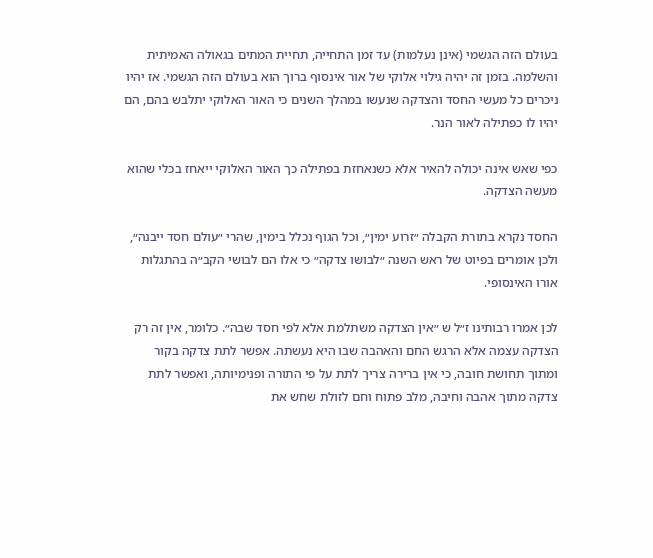בעולם הזה הגשמי (אינן נעלמות) עד זמן התחייה, תחיית המתים בגאולה האמיתית והשלמה. בזמן זה יהיה גילוי אלוקי של אור אינסוף ברוך הוא בעולם הזה הגשמי. אז יהיו ניכרים כל מעשי החסד והצדקה שנעשו במהלך השנים כי האור האלוקי יתלבש בהם, הם יהיו לו כפתילה לאור הנר.

כפי שאש אינה יכולה להאיר אלא כשנאחזת בפתילה כך האור האלוקי ייאחז בכלי שהוא מעשה הצדקה.

החסד נקרא בתורת הקבלה ״זרוע ימין״, וכל הגוף נכלל בימין, שהרי ״עולם חסד ייבנה״, ולכן אומרים בפיוט של ראש השנה ״לבושו צדקה״ כי אלו הם לבושי הקב״ה בהתגלות אורו האינסופי.

לכן אמרו רבותינו ז״ל ש ״אין הצדקה משתלמת אלא לפי חסד שבה״. כלומר, אין זה רק הצדקה עצמה אלא הרגש החם והאהבה שבו היא נעשתה. אפשר לתת צדקה בקור ומתוך תחושת חובה, כי אין ברירה צריך לתת על פי התורה ופנימיותה, ואפשר לתת צדקה מתוך אהבה וחיבה, מלב פתוח וחם לזולת שחש את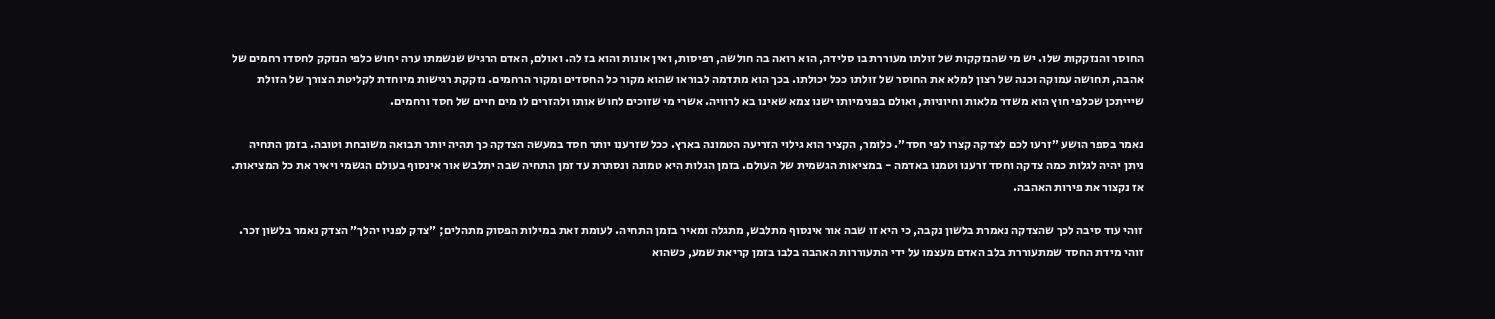החוסר והנזקקות שלו. יש מי שהנזקקות של זולתו מעוררת בו סלידה, הוא רואה בה חולשה, רפיסות, ואין אונות והוא בז לה. ואולם, האדם הרגיש שנשמתו ערה יחוש כלפי הנזקק לחסדו רחמים של אהבה, תחושה עמוקה וכנה של רצון למלא את החוסר של זולתו ככל יכולתו. בכך הוא מתדמה לבוראו שהוא מקור כל החסדים ומקור הרחמים. נזקקת רגישות מיוחדת לקליטת הצורך של הזולת שיייתכן שכלפי חוץ הוא משדר מלאות וחיוניות, ואולם בפנימיותו ישנו צמא שאינו בא לרוויה. אשרי מי שזוכים לחוש אותו ולהזרים לו מים חיים של חסד ורחמים.

נאמר בספר הושע ״זרעו לכם לצדקה קצרו לפי חסד״. כלומר, הקציר הוא גילוי הזריעה הטמונה בארץ. ככל שזרענו יותר חסד במעשה הצדקה כך תהיה יותר תבואה משובחת וטובה. בזמן התחיה ניתן יהיה לגלות כמה צדקה וחסד זרענו וטמנו באדמה - במציאות הגשמית של העולם. בזמן הגלות היא טמונה ונסתרת עד זמן התחיה שבה יתלבש אור אינסוף בעולם הגשמי ויאיר את כל המציאות. אז נקצור את פירות האהבה.

זוהי עוד סיבה לכך שהצדקה נאמרת בלשון נקבה, כי היא זו שבה אור אינסוף מתלבש, מתגלה ומאיר בזמן התחיה. לעומת זאת במילות הפסוק מתהלים; ״צדק לפניו יהלך״ הצדק נאמר בלשון זכר. זוהי מידת החסד שמתעוררת בלב האדם מעצמו על ידי התעוררות האהבה בלבו בזמן קריאת שמע, כשהוא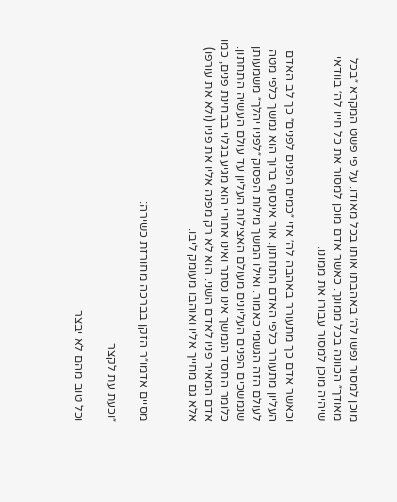מוכן למסור נפשו לה׳ באהבתו אותו בכל מאודו. על פי פשט המקרא ״בכל מאודך״ הכוונה בכל ממונך. כאשר אדם מוכן למסור את כל חייו לה׳ בוודאי שיהיה מוכן למסור עבורו את ממונו.

וכאשר אדם כך מתעורר באהבה לה׳ אזי ״כמים הפנים לפנים״ כך לב האדם העליון מתעורר כלפי האדם התחתון. אור אינסוף ברוך הוא נמשך כלפי מטה לעולם הזה הגשמי כאמור. ואילו המשך מילות הפסוק ״לפניו יהלך״ משמעותן שנמשכים הפנים העליונים מעולם האצילות העליון עד עולם העשיה התחתון. כלומר החסד הנמשך אינו נסתר ואינו אחורי הוא מגיע בגלוי בבחינת פנים, כמו אדם המאיר פניו לאדם השני. הוא לא רק מפנה אליו את פניו (ולא את עורפו) אלא גם מחייך אליו ואוהבו מעומק ליבו.


מסיים אדמו״ר הזקן בברכה מחורזת כשירה:

״וכעת עת לקצר

וכל טוב מהם לא יבצר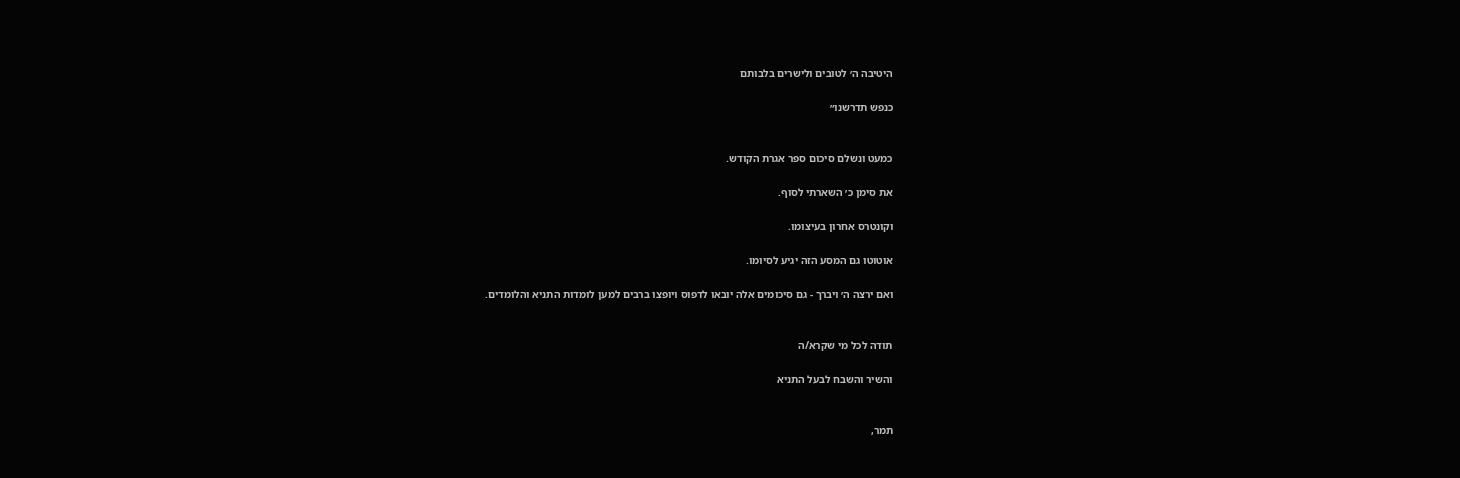היטיבה ה׳ לטובים ולישרים בלבותם

כנפש תדרשנו״


כמעט ונשלם סיכום ספר אגרת הקודש.

את סימן כ׳ השארתי לסוף.

וקונטרס אחרון בעיצומו.

אוטוטו גם המסע הזה יגיע לסיומו.

ואם ירצה ה׳ ויברך - גם סיכומים אלה יובאו לדפוס ויופצו ברבים למען לומדות התניא והלומדים.


תודה לכל מי שקרא/ה

והשיר והשבח לבעל התניא


תמר,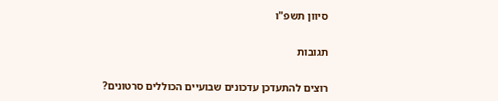סיוון תשפ"ו


תגובות


רוצים להתעדכן עדכונים שבועיים הכוללים סרטונים?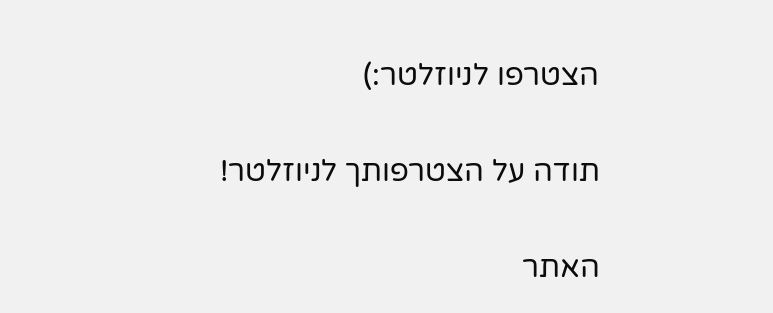הצטרפו לניוזלטר:)

תודה על הצטרפותך לניוזלטר!

האתר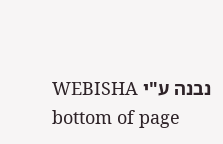נבנה ע"י WEBISHA
bottom of page